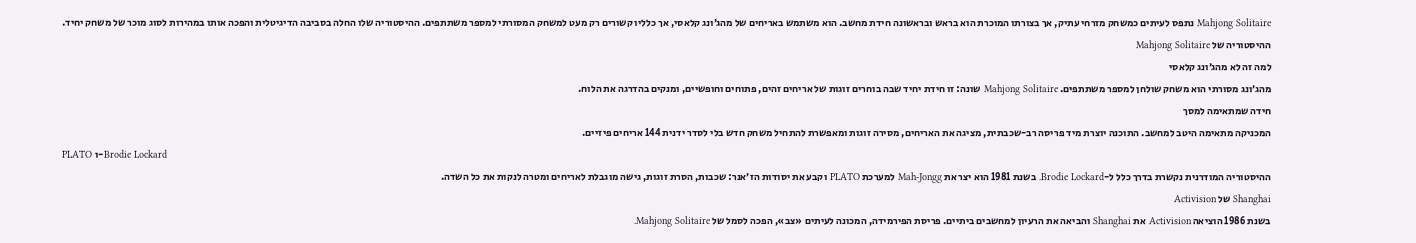Mahjong Solitaire נתפס לעיתים כמשחק מזרחי עתיק, אך בצורתו המוכרת הוא בראש ובראשונה חידת מחשב. הוא משתמש באריחים של מהג׳ונג קלאסי, אך כלליו קשורים רק מעט למשחק המסורתי למספר משתתפים. ההיסטוריה שלו החלה בסביבה הדיגיטלית והפכה אותו במהירות לסוג מוכר של משחק יחיד.
ההיסטוריה של Mahjong Solitaire
למה זה לא מהג׳ונג קלאסי
מהג׳ונג מסורתי הוא משחק שולחן למספר משתתפים. Mahjong Solitaire שונה: זו חידת יחיד שבה בוחרים זוגות של אריחים זהים, פתוחים וחופשיים, ומנקים בהדרגה את הלוח.
חידה שמתאימה למסך
המכניקה מתאימה היטב למחשב. התוכנה יוצרת מיד פריסה רב-שכבתית, מציגה את האריחים, מסירה זוגות ומאפשרת להתחיל משחק חדש בלי לסדר ידנית 144 אריחים פיזיים.
PLATO ו-Brodie Lockard
ההיסטוריה המודרנית נקשרת בדרך כלל ל-Brodie Lockard. בשנת 1981 הוא יצר את Mah-Jongg למערכת PLATO וקבע את יסודות הז׳אנר: שכבות, הסרת זוגות, גישה מוגבלת לאריחים ומטרה לנקות את כל השדה.
Shanghai של Activision
בשנת 1986 הוציאה Activision את Shanghai והביאה את הרעיון למחשבים ביתיים. פריסת הפירמידה, המכונה לעיתים «צב», הפכה לסמל של Mahjong Solitaire.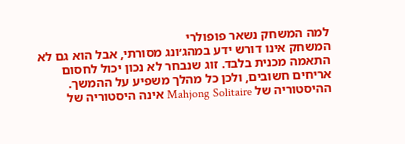למה המשחק נשאר פופולרי
המשחק אינו דורש ידע במהג׳ונג מסורתי, אבל הוא גם לא התאמה מכנית בלבד. זוג שנבחר לא נכון יכול לחסום אריחים חשובים, ולכן כל מהלך משפיע על ההמשך.
ההיסטוריה של Mahjong Solitaire אינה היסטוריה של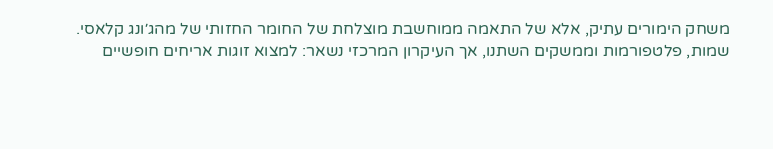משחק הימורים עתיק, אלא של התאמה ממוחשבת מוצלחת של החומר החזותי של מהג׳ונג קלאסי.
שמות, פלטפורמות וממשקים השתנו, אך העיקרון המרכזי נשאר: למצוא זוגות אריחים חופשיים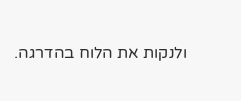ולנקות את הלוח בהדרגה.